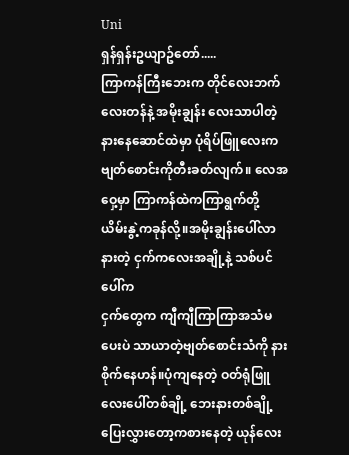Uni
ရှန်ရှန်းဥယျာဥ်တော်.....
ကြာကန်ကြီးဘေးက တိုင်လေးဘက်လေးတန်နဲ့ အမိုးချွန်း လေးသာပါတဲ့ နားနေဆောင်ထဲမှာ ပုံရိပ်ဖြူလေးက ဗျတ်စောင်းကိုတီးခတ်လျက်။ လေအဝှေ့မှာ ကြာကန်ထဲကကြာရွက်တို့ ယိမ်းနွဲ့ကခုန်လို့။အမိုးချွန်းပေါ်လာနားတဲ့ ငှက်ကလေးအချို့နဲ့ သစ်ပင်ပေါ်က
ငှက်တွေက ကျီကျီကြာကြာအသံမပေးပဲ သာယာတဲ့ဗျတ်စောင်းသံကို နားစိုက်နေဟန်။ပုံကျနေတဲ့ ဝတ်ရုံဖြူလေးပေါ်တစ်ချို့ ဘေးနားတစ်ချို့ ပြေးလွှားတော့ကစားနေတဲ့ ယုန်လေး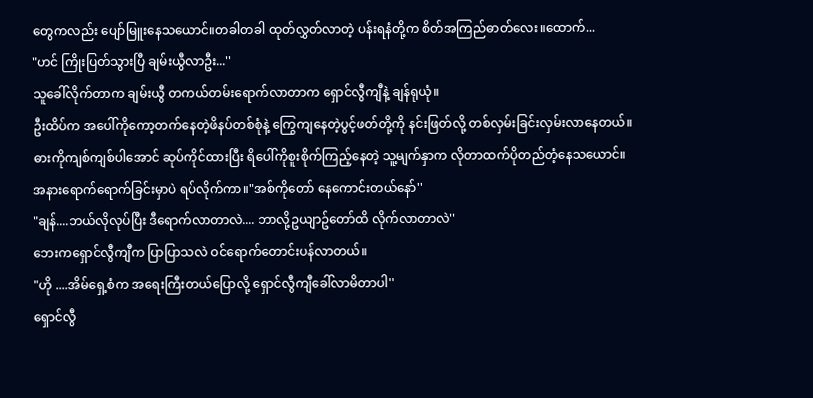တွေကလည်း ပျော်မြူးနေသယောင်။တခါတခါ ထုတ်လွှတ်လာတဲ့ ပန်းရနံတို့က စိတ်အကြည်ဓာတ်လေး။ထောက်...
"ဟင် ကြိုးပြတ်သွားပြီ ချမ်းယွီလာဦး...''
သူခေါ်လိုက်တာက ချမ်းယွီ တကယ်တမ်းရောက်လာတာက ရှောင်လွီကျီနဲ့ ချန်ရုယုံ။
ဦးထိပ်က အပေါ်ကိုကော့တက်နေတဲ့ဖိနပ်တစ်စုံနဲ့ ကြွေကျနေတဲ့ပွင့်ဖတ်တို့ကို နင်းဖြတ်လို့ တစ်လှမ်းခြင်းလှမ်းလာနေတယ်။
ဓားကိုကျစ်ကျစ်ပါအောင် ဆုပ်ကိုင်ထားပြီး ရိပေါ်ကိုစူးစိုက်ကြည့်နေတဲ့ သူ့မျက်နှာက လိုတာထက်ပိုတည်တံ့နေသယောင်။
အနားရောက်ရောက်ခြင်းမှာပဲ ရပ်လိုက်ကာ။"အစ်ကိုတော် နေကောင်းတယ်နော်''
"ချန်....ဘယ်လိုလုပ်ပြီး ဒီရောက်လာတာလဲ.... ဘာလို့ဥယျာဥ်တော်ထိ လိုက်လာတာလဲ''
ဘေးကရှောင်လွီကျီက ပြာပြာသလဲ ဝင်ရောက်တောင်းပန်လာတယ်။
"ဟို ....အိမ်ရှေ့စံက အရေးကြီးတယ်ပြောလို့ ရှောင်လွီကျီခေါ်လာမိတာပါ''
ရှောင်လွီ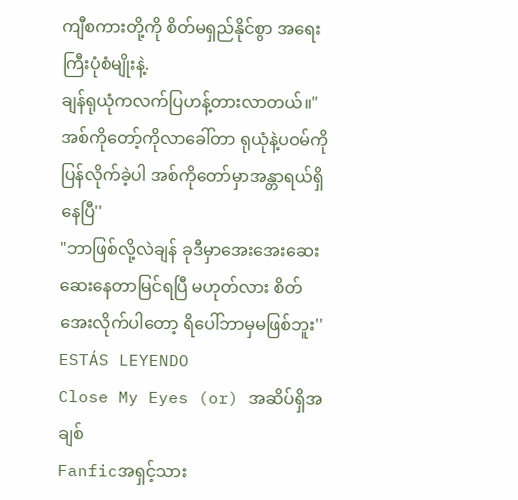ကျီစကားတို့ကို စိတ်မရှည်နိုင်စွာ အရေးကြီးပုံစံမျိုးနဲ့.
ချန်ရုယုံကလက်ပြဟန့်တားလာတယ်။"အစ်ကိုတော့်ကိုလာခေါ်တာ ရုယုံနဲ့ပဝမ်ကိုပြန်လိုက်ခဲ့ပါ အစ်ကိုတော်မှာအန္တာရယ်ရှိနေပြီ''
"ဘာဖြစ်လို့လဲချန် ခုဒီမှာအေးအေးဆေးဆေးနေတာမြင်ရပြီ မဟုတ်လား စိတ်အေးလိုက်ပါတော့ ရိပေါ်ဘာမှမဖြစ်ဘူး''
ESTÁS LEYENDO
Close My Eyes (or) အဆိပ်ရှိအချစ်
Fanficအရှင့်သား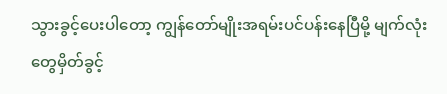သွားခွင့်ပေးပါတော့ ကျွန်တော်မျိုးအရမ်းပင်ပန်းနေပြီမို့ မျက်လုံးတွေမှိတ်ခွင့်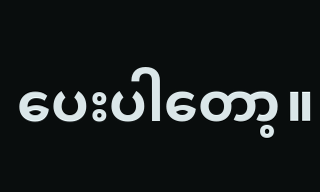ပေးပါတော့။